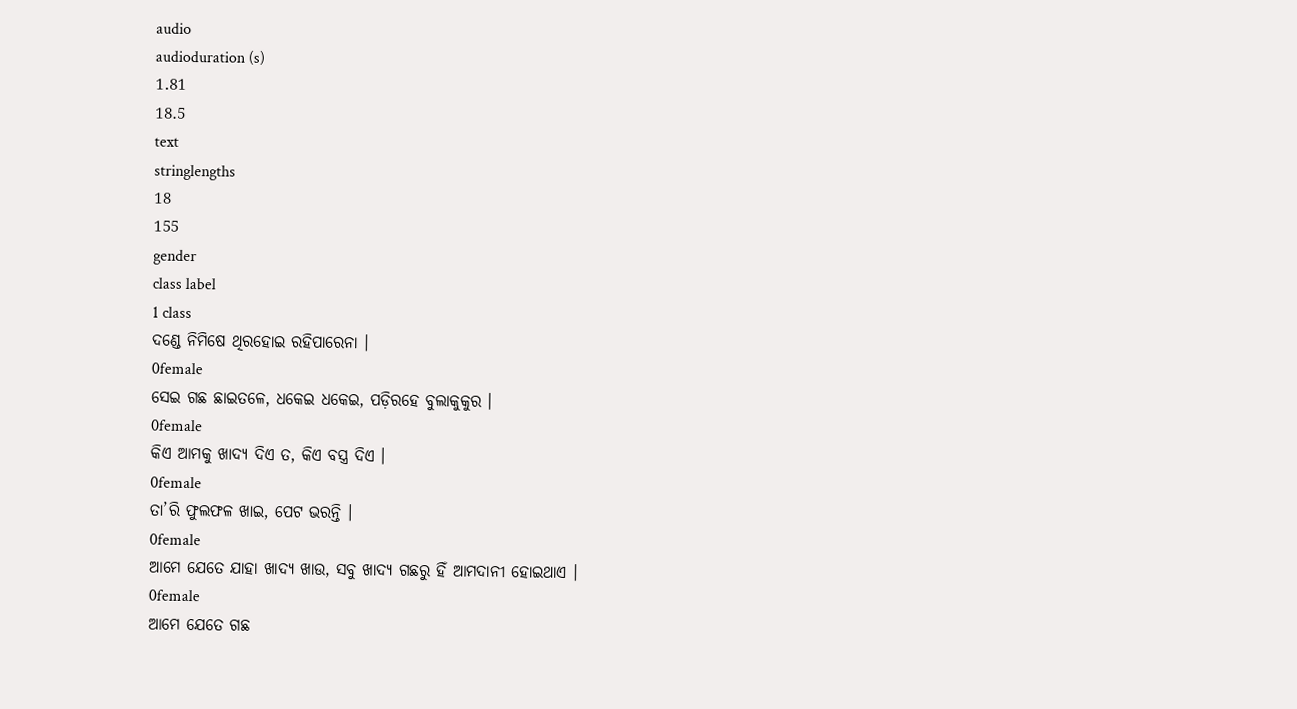audio
audioduration (s)
1.81
18.5
text
stringlengths
18
155
gender
class label
1 class
ଦଣ୍ଡେ ନିମିଷେ ଥିରହୋଇ ରହିପାରେନା ।
0female
ସେଇ ଗଛ ଛାଇତଳେ, ଧକେଇ ଧକେଇ, ପଡ଼ିରହେ ବୁଲାକୁକୁର ।
0female
କିଏ ଆମକୁ ଖାଦ୍ୟ ଦିଏ ତ, କିଏ ବସ୍ତ୍ର ଦିଏ ।
0female
ତା’ରି ଫୁଲଫଳ ଖାଇ, ପେଟ ଭରନ୍ତି ।
0female
ଆମେ ଯେତେ ଯାହା ଖାଦ୍ୟ ଖାଉ, ସବୁ ଖାଦ୍ୟ ଗଛରୁ ହିଁ ଆମଦାନୀ ହୋଇଥାଏ ।
0female
ଆମେ ଯେତେ ଗଛ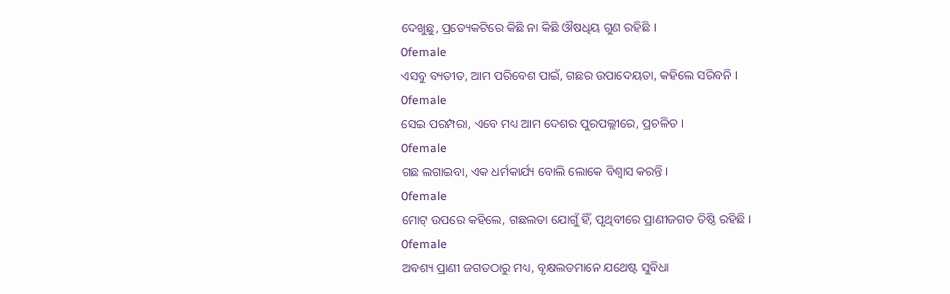ଦେଖୁଛୁ, ପ୍ରତ୍ୟେକଟିରେ କିଛି ନା କିଛି ଔଷଧିୟ ଗୁଣ ରହିଛି ।
0female
ଏସବୁ ବ୍ୟତୀତ, ଆମ ପରିବେଶ ପାଇଁ, ଗଛର ଉପାଦେୟତା, କହିଲେ ସରିବନି ।
0female
ସେଇ ପରମ୍ପରା, ଏବେ ମଧ୍ୟ ଆମ ଦେଶର ପୁରପଲ୍ଲୀରେ, ପ୍ରଚଳିତ ।
0female
ଗଛ ଲଗାଇବା, ଏକ ଧର୍ମକାର୍ଯ୍ୟ ବୋଲି ଲୋକେ ବିଶ୍ଵାସ କରନ୍ତି ।
0female
ମୋଟ୍ ଉପରେ କହିଲେ, ଗଛଲତା ଯୋଗୁଁ ହିଁ, ପୃଥିବୀରେ ପ୍ରାଣୀଜଗତ ତିଷ୍ଠି ରହିଛି ।
0female
ଅବଶ୍ୟ ପ୍ରାଣୀ ଜଗତଠାରୁ ମଧ୍ୟ, ବୃକ୍ଷଲତମାନେ ଯଥେଷ୍ଟ ସୁବିଧା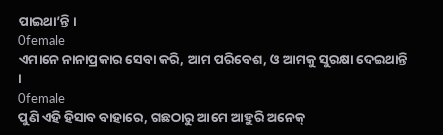ପାଇଥା’ନ୍ତି ।
0female
ଏମାନେ ନାନାପ୍ରକାର ସେବା କରି, ଆମ ପରିବେଶ, ଓ ଆମକୁ ସୁରକ୍ଷା ଦେଇଥାନ୍ତି ।
0female
ପୁଣି ଏହି ହିସାବ ବାହାରେ, ଗଛଠାରୁ ଆମେ ଆହୁରି ଅନେକ୍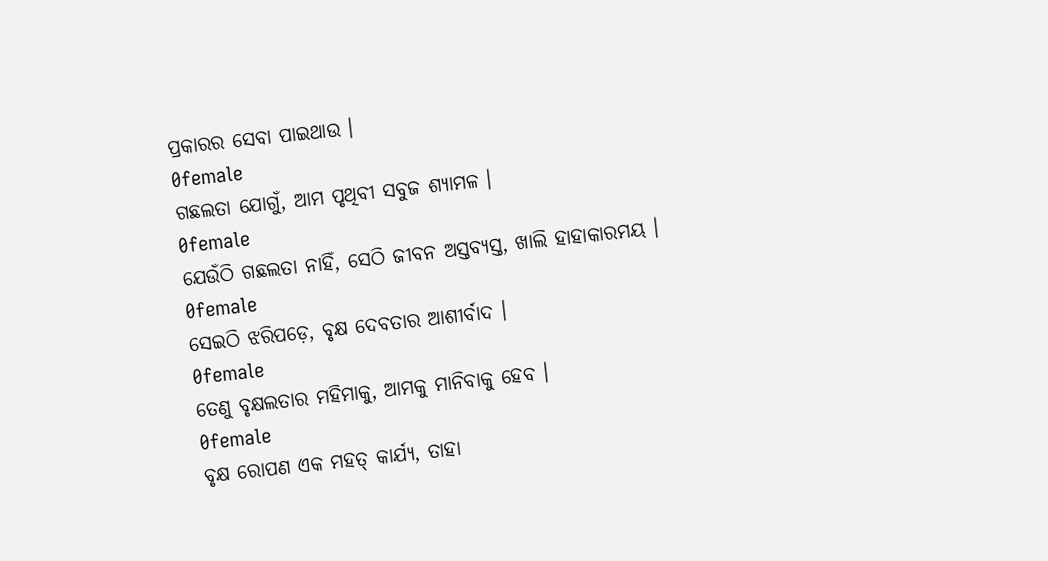ପ୍ରକାରର ସେବା ପାଇଥାଉ ।
0female
ଗଛଲତା ଯୋଗୁଁ, ଆମ ପୃଥିବୀ ସବୁଜ ଶ୍ୟାମଳ ।
0female
ଯେଉଁଠି ଗଛଲତା ନାହିଁ, ସେଠି ଜୀବନ ଅସ୍ତବ୍ୟସ୍ତ, ଖାଲି ହାହାକାରମୟ ।
0female
ସେଇଠି ଝରିପଡ଼େ, ବୃକ୍ଷ ଦେବତାର ଆଶୀର୍ବାଦ ।
0female
ତେଣୁ ବୃକ୍ଷଲତାର ମହିମାକୁ, ଆମକୁ ମାନିବାକୁ ହେବ ।
0female
ବୃକ୍ଷ ରୋପଣ ଏକ ମହତ୍ କାର୍ଯ୍ୟ, ତାହା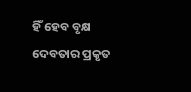ହିଁ ହେବ ବୃକ୍ଷ ଦେବତାର ପ୍ରକୃତ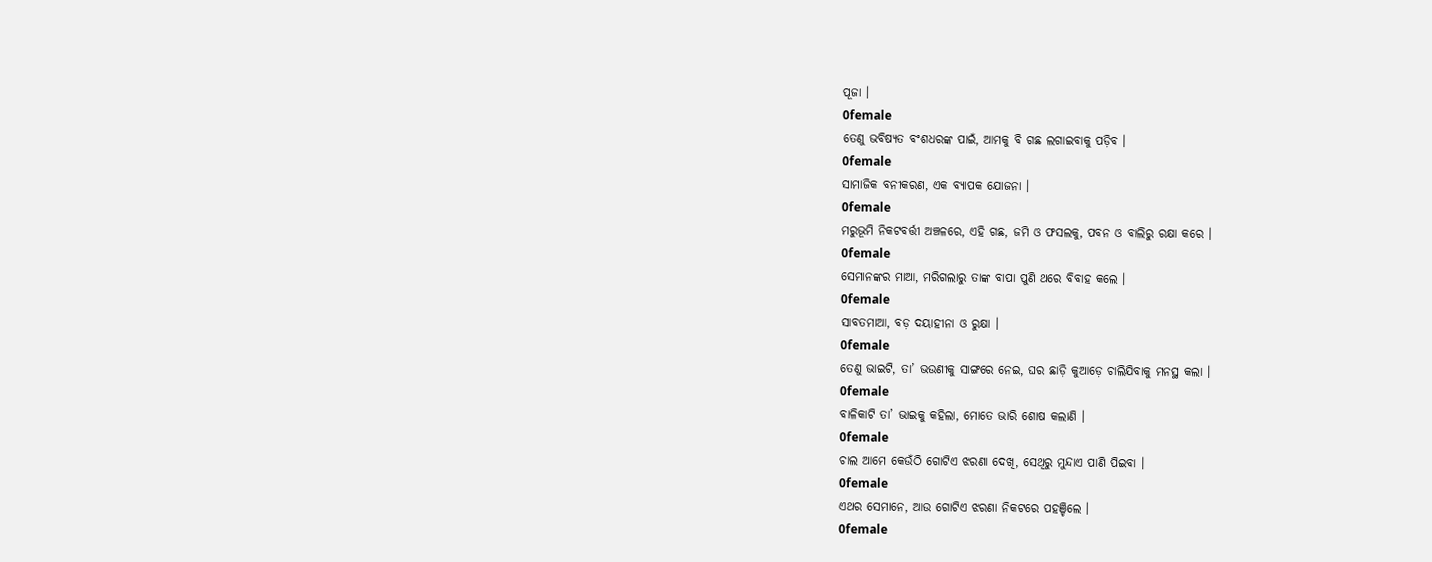ପୂଜା ।
0female
ତେଣୁ ଭବିଷ୍ୟତ ବଂଶଧରଙ୍କ ପାଇଁ, ଆମକୁ ବି ଗଛ ଲଗାଇବାକୁ ପଡ଼ିବ ।
0female
ସାମାଜିକ ବନୀକରଣ, ଏକ ବ୍ୟାପକ ଯୋଜନା ।
0female
ମରୁଭୂମି ନିକଟବର୍ତ୍ତୀ ଅଞ୍ଚଳରେ, ଏହି ଗଛ, ଜମି ଓ ଫସଲକୁ, ପବନ ଓ ବାଲିରୁ ରକ୍ଷା କରେ ।
0female
ସେମାନଙ୍କର ମାଆ, ମରିଗଲାରୁ ତାଙ୍କ ବାପା ପୁଣି ଥରେ ବିବାହ କଲେ ।
0female
ସାବତମାଆ, ବଡ଼ ଦୟାହୀନା ଓ ରୁକ୍ଷା ।
0female
ତେଣୁ ଭାଇଟି, ତା’ ଭଉଣୀକୁ ସାଙ୍ଗରେ ନେଇ, ଘର ଛାଡ଼ି କୁଆଡ଼େ ଚାଲିଯିବାକୁ ମନସ୍ଥ କଲା ।
0female
ବାଳିକାଟି ତା’ ଭାଇକୁ କହିଲା, ମୋତେ ଭାରି ଶୋଷ କଲାଣି ।
0female
ଚାଲ ଆମେ କେଉଁଠି ଗୋଟିଏ ଝରଣା ଦେଖି, ସେଥିରୁ ମୁନ୍ଦାଏ ପାଣି ପିଇବା ।
0female
ଏଥର ସେମାନେ, ଆଉ ଗୋଟିଏ ଝରଣା ନିକଟରେ ପହଞ୍ଚିଲେ ।
0female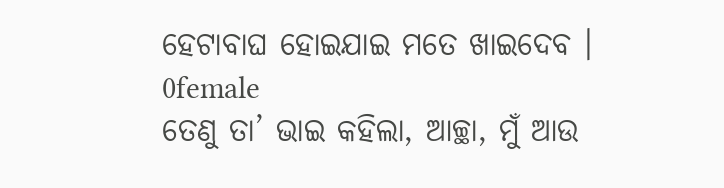ହେଟାବାଘ ହୋଇଯାଇ ମତେ ଖାଇଦେବ ।
0female
ତେଣୁ ତା’ ଭାଇ କହିଲା, ଆଚ୍ଛା, ମୁଁ ଆଉ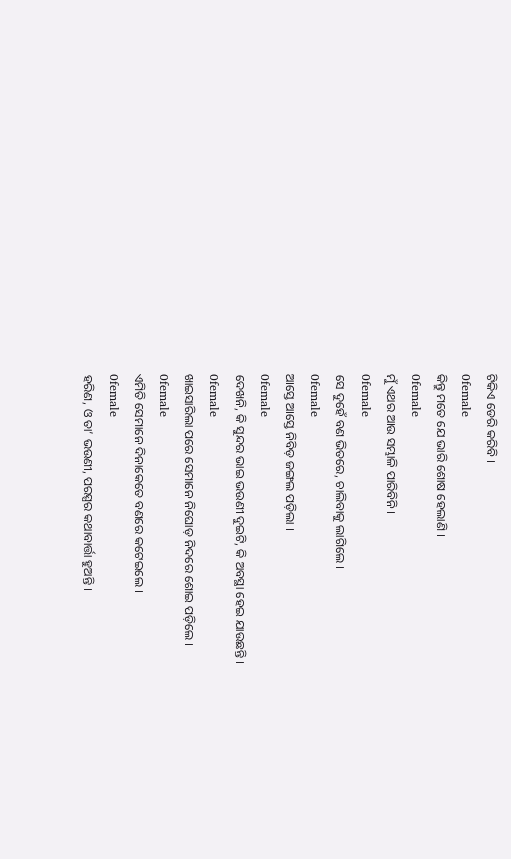ଟିକିଏ ଡେରି କରିବି ।
0female
କିନ୍ତୁ ମତେ ଯେ ଭାରି ଶୋଷ ହେଲାଣି ।
0female
ମୁଁ ଏଥର ଆଉ ସମ୍ଭାଳି ପାରିବିନି ।
0female
ସେ ଦୁହେଁ ବଣ ଭିତରେ, ଚାଲିବାକୁ ଲାଗିଲେ ।
0female
ଆସ୍ତେ ଆସ୍ତେ ନିବିଡ଼ ଜଙ୍ଗଲ ପଡ଼ିଲା ।
0female
ଦେଖନି, କି ସୁନ୍ଦର ଭାଇ ଭଉଣୀ ଦୁଇଟି, କି ଅବସ୍ଥା ହେଇ ଯାଉଛନ୍ତି ।
0female
ଖାଇସାରିଲା ପରେ ସେମାନେ ନିଘୋଡ଼ ନିଦରେ ଶୋଇ ପଡ଼ିଲେ ।
0female
ଏମିତି ସେମାନେ ଦିନାକେତେ ବଣରେ କଟେଇଲେ ।
0female
ହରିଣ, ଓ ତା’ ଭଉଣୀ, ପରସ୍ପର କଥାବାର୍ତ୍ତା ହୁଅନ୍ତି ।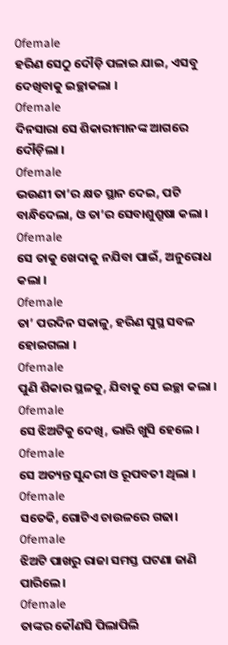0female
ହରିଣ ସେଠୁ ଦୌଡ଼ି ପଳାଇ ଯାଇ, ଏସବୁ ଦେଖିବାକୁ ଇଚ୍ଛାକଲା ।
0female
ଦିନସାରା ସେ ଶିକାରୀମାନଙ୍କ ଆଗରେ ଦୌଡ଼ିଲା ।
0female
ଭଉଣୀ ତା’ର କ୍ଷତ ସ୍ଥାନ ଦେଇ, ପଟି ବାନ୍ଧିଦେଲା, ଓ ତା’ର ସେବାଶୁଶ୍ରୂଷା କଲା ।
0female
ସେ ତାକୁ ଖେଦାକୁ ନଯିବା ପାଇଁ, ଅନୁରୋଧ କଲା ।
0female
ତା’ ପରଦିନ ସକାଳୁ, ହରିଣ ସୁସ୍ଥ ସବଳ ହୋଇଗଲା ।
0female
ପୁଣି ଶିକାର ସ୍ଥଳକୁ, ଯିବାକୁ ସେ ଇଚ୍ଛା କଲା ।
0female
ସେ ଝିଅଟିକୁ ଦେଖି, ଭାରି ଖୁସି ହେଲେ ।
0female
ସେ ଅତ୍ୟନ୍ତ ସୁନ୍ଦରୀ ଓ ରୂପବତୀ ଥିଲା ।
0female
ସତେକି, ଗୋଟିଏ ଚାଉଳରେ ଗଢା।
0female
ଝିଅଟି ପାଖରୁ ରାଜା ସମସ୍ତ ଘଟଣା ଜାଣି ପାରିଲେ।
0female
ତାଙ୍କର କୌଣସି ପିଲାପିଲି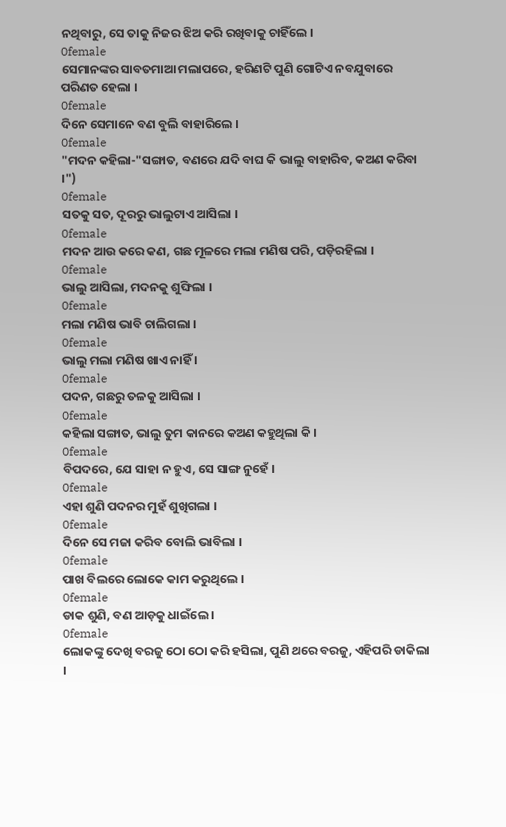ନଥିବାରୁ, ସେ ତାକୁ ନିଜର ଝିଅ କରି ରଖିବାକୁ ଚାହିଁଲେ ।
0female
ସେମାନଙ୍କର ସାବତମାଆ ମଲାପରେ, ହରିଣଟି ପୁଣି ଗୋଟିଏ ନବଯୁବାରେ ପରିଣତ ହେଲା ।
0female
ଦିନେ ସେମାନେ ବଣ ବୁଲି ବାହାରିଲେ ।
0female
"ମଦନ କହିଲା-"ସଙ୍ଗାତ, ବଣରେ ଯଦି ବାଘ କି ଭାଲୁ ବାହାରିବ, କଅଣ କରିବା ।")
0female
ସତକୁ ସତ, ଦୂରରୁ ଭାଲୁଟାଏ ଆସିଲା ।
0female
ମଦନ ଆଉ କରେ କଣ, ଗଛ ମୂଳରେ ମଲା ମଣିଷ ପରି, ପଡ଼ିରହିଲା ।
0female
ଭାଲୁ ଆସିଲା, ମଦନକୁ ଶୁଙ୍ଘିଲା ।
0female
ମଲା ମଣିଷ ଭାବି ଚାଲିଗଲା ।
0female
ଭାଲୁ ମଲା ମଣିଷ ଖାଏ ନାହିଁ ।
0female
ପଦନ, ଗଛରୁ ତଳକୁ ଆସିଲା ।
0female
କହିଲା ସଙ୍ଗାତ, ଭାଲୁ ତୁମ କାନରେ କଅଣ କହୁଥିଲା କି ।
0female
ବିପଦରେ, ଯେ ସାହା ନ ହୁଏ, ସେ ସାଙ୍ଗ ନୁହେଁ ।
0female
ଏହା ଶୁଣି ପଦନର ମୁହଁ ଶୁଖିଗଲା ।
0female
ଦିନେ ସେ ମଜା କରିବ ବୋଲି ଭାବିଲା ।
0female
ପାଖ ବିଲରେ ଲୋକେ କାମ କରୁଥିଲେ ।
0female
ଡାକ ଶୁଣି, ବଣ ଆଡ଼କୁ ଧାଇଁଲେ ।
0female
ଲୋକଙ୍କୁ ଦେଖି ବରଜୁ ଠୋ ଠୋ କରି ହସିଲା, ପୁଣି ଥରେ ବରଜୁ, ଏହିପରି ଡାକିଲା ।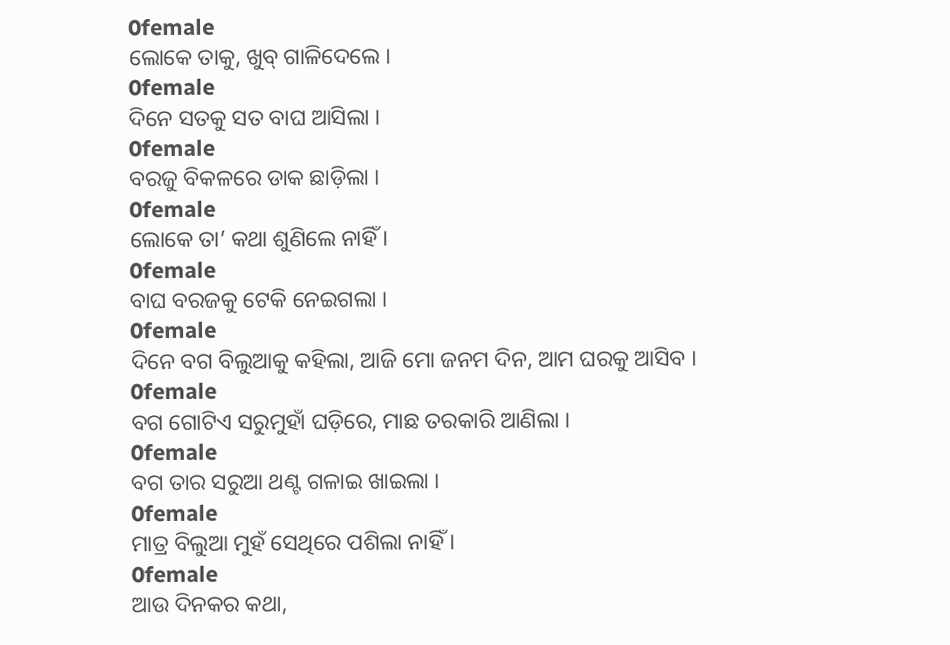0female
ଲୋକେ ତାକୁ, ଖୁବ୍ ଗାଳିଦେଲେ ।
0female
ଦିନେ ସତକୁ ସତ ବାଘ ଆସିଲା ।
0female
ବରଜୁ ବିକଳରେ ଡାକ ଛାଡ଼ିଲା ।
0female
ଲୋକେ ତା’ କଥା ଶୁଣିଲେ ନାହିଁ ।
0female
ବାଘ ବରଜକୁ ଟେକି ନେଇଗଲା ।
0female
ଦିନେ ବଗ ବିଲୁଆକୁ କହିଲା, ଆଜି ମୋ ଜନମ ଦିନ, ଆମ ଘରକୁ ଆସିବ ।
0female
ବଗ ଗୋଟିଏ ସରୁମୁହାଁ ଘଡ଼ିରେ, ମାଛ ତରକାରି ଆଣିଲା ।
0female
ବଗ ତାର ସରୁଆ ଥଣ୍ଟ ଗଳାଇ ଖାଇଲା ।
0female
ମାତ୍ର ବିଲୁଆ ମୁହଁ ସେଥିରେ ପଶିଲା ନାହିଁ ।
0female
ଆଉ ଦିନକର କଥା,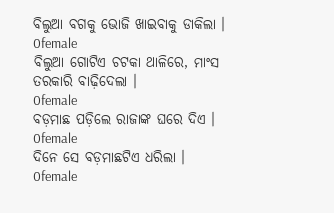ବିଲୁଆ ବଗକୁ ଭୋଜି ଖାଇବାକୁ ଡାକିଲା ।
0female
ବିଲୁଆ ଗୋଟିଏ ଚଟକା ଥାଳିରେ, ମାଂସ ତରକାରି ବାଢ଼ିଦେଲା ।
0female
ବଡ଼ମାଛ ପଡ଼ିଲେ ରାଜାଙ୍କ ଘରେ ଦିଏ ।
0female
ଦିନେ ସେ ବଡ଼ମାଛଟିଏ ଧରିଲା ।
0female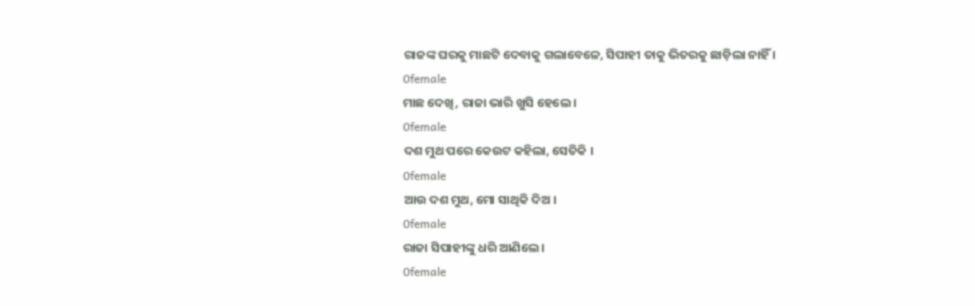ରାଜଙ୍କ ଘରକୁ ମାଛଟି ଦେବାକୁ ଗଲାବେଳେ, ସିପାହୀ ତାକୁ ଭିତରକୁ ଛାଡ଼ିଲା ନାହିଁ ।
0female
ମାଛ ଦେଖି, ରାଜା ଭାରି ଖୁସି ହେଲେ ।
0female
ଦଶ ମୁଥ ପରେ କେଉଟ କହିଲା, ସେତିକି ।
0female
ଆଉ ଦଶ ମୁଥ, ମୋ ସାଥିକି ଦିଅ ।
0female
ରାଜା ସିପାହୀଙ୍କୁ ଧରି ଆଣିଲେ ।
0female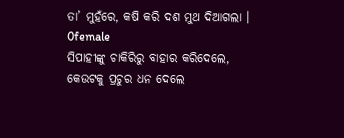ତା’ ମୁହଁରେ, କଷି କରି ଦଶ ମୁଥ ଦିଆଗଲା ।
0female
ସିପାହୀଙ୍କୁ ଚାକିରିରୁ ବାହାର କରିଦେଲେ, କେଉଟକୁ ପ୍ରଚୁର ଧନ ଦେଲେ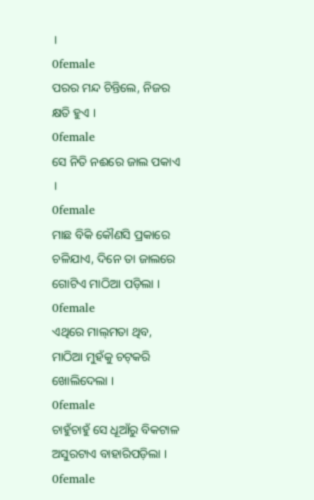।
0female
ପରର ମନ୍ଦ ଚିନ୍ତିଲେ, ନିଜର କ୍ଷତି ହୁଏ ।
0female
ସେ ନିତି ନଈରେ ଜାଲ ପକାଏ ।
0female
ମାଛ ବିକି କୌଣସି ପ୍ରକାରେ ଚଳିଯାଏ, ଦିନେ ତା ଜାଲରେ ଗୋଟିଏ ମାଠିଆ ପଡ଼ିଲା ।
0female
ଏଥିରେ ମାଲ୍‌ମତା ଥିବ, ମାଠିଆ ମୁହଁକୁ ଚଟ୍‌କରି ଖୋଲିଦେଲା ।
0female
ଚାହୁଁଚାହୁଁ ସେ ଧୂଆଁରୁ ବିକଟାଳ ଅସୁରଟାଏ ବାହାରିପଡ଼ିଲା ।
0female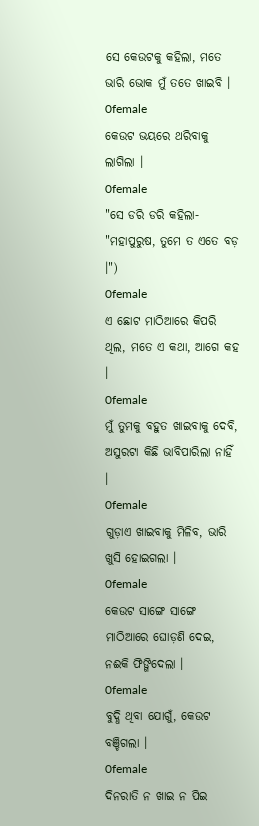ସେ କେଉଟକୁ କହିଲା, ମତେ ଭାରି ଭୋକ ମୁଁ ତତେ ଖାଇବି ।
0female
କେଉଟ ଭୟରେ ଥରିବାକୁ ଲାଗିଲା ।
0female
"ସେ ଡରି ଡରି କହିଲା- "ମହାପୁରୁଷ, ତୁମେ ତ ଏତେ ବଡ଼ ।")
0female
ଏ ଛୋଟ ମାଠିଆରେ କିପରି ଥିଲ, ମତେ ଏ କଥା, ଆଗେ କହ ।
0female
ମୁଁ ତୁମକୁ ବହୁତ ଖାଇବାକୁ ଦେବି, ଅସୁରଟା କିଛି ଭାବିପାରିଲା ନାହିଁ ।
0female
ଗୁଡ଼ାଏ ଖାଇବାକୁ ମିଳିବ, ଭାରି ଖୁସି ହୋଇଗଲା ।
0female
କେଉଟ ସାଙ୍ଗେ ସାଙ୍ଗେ ମାଠିଆରେ ଘୋଡ଼ଣି ଦେଇ, ନଈକି ଫିଙ୍ଗିଦେଲା ।
0female
ବୁଦ୍ଧି ଥିବା ଯୋଗୁଁ, କେଉଟ ବଞ୍ଚିଗଲା ।
0female
ଦିନରାତି ନ ଖାଇ ନ ପିଇ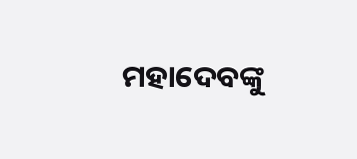ମହାଦେବଙ୍କୁ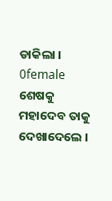ଡାକିଲା ।
0female
ଶେଷକୁ ମହାଦେବ ତାକୁ ଦେଖାଦେଲେ ।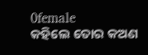0female
କହିଲେ ତୋର କଅଣ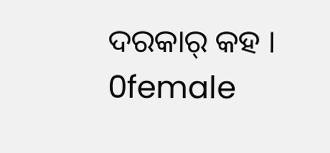ଦରକାର୍ କହ ।
0female